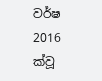වර්ෂ 2016 ක්වූ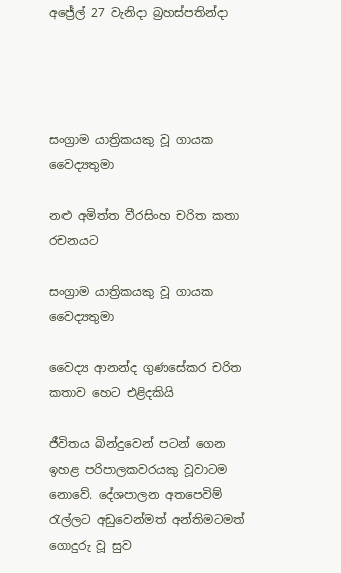අජ්‍රේල් 27 වැනිදා බ්‍රහස්පතින්දා




සංග්‍රාම යාත්‍රිකයකු වූ ගායක වෛද්‍යතුමා

නළු අමිත්ත වීරසිංහ චරිත කතා රචනයට

සංග්‍රාම යාත්‍රිකයකු වූ ගායක වෛද්‍යතුමා

වෛද්‍ය ආනන්ද ගුණසේකර චරිත කතාව හෙට එළිදකියි

ජීවිතය බින්දුවෙන් පටන් ගෙන ඉහළ පරිපාලකවරයකු වූවාටම නොවේ. දේශපාලන අතපෙවිම් රැල්ලට අඩුවෙන්මත් අන්තිමටමත් ගොදුරු වූ සුව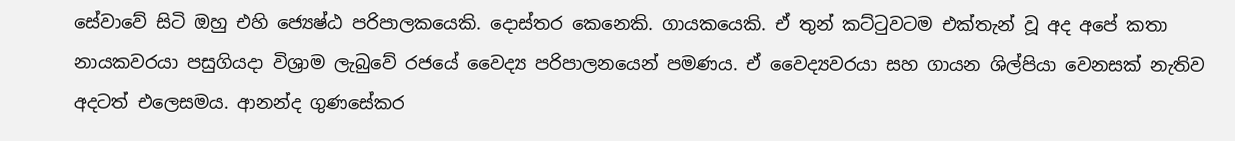සේවාවේ සිටි ඔහු එහි ජ්‍යෙෂ්ඨ පරිපාලකයෙකි. දොස්තර කෙනෙකි. ගායකයෙකි. ඒ තුන් කට්ටුවටම එක්තැන් වූ අද අපේ කතා නායකවරයා පසුගියදා විශ්‍රාම ලැබුවේ රජයේ වෛද්‍ය පරිපාලනයෙන් පමණය. ඒ වෛද්‍යවරයා සහ ගායන ශිල්පියා වෙනසක් නැතිව අදටත් එලෙසමය. ආනන්ද ගුණසේකර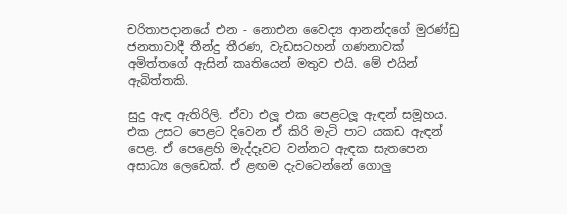චරිතාපදානයේ එන - නොඑන වෛද්‍ය ආනන්දගේ මුරණ්ඩු ජනතාවාදී තීන්දු තීරණ, වැඩසටහන් ගණනාවක් අමිත්තගේ ඇසින් කෘතියෙන් මතුව එයි. මේ එයින් ඇබිත්තකි.

සුදු ඇඳ ඇතිරිලි. ඒවා එලූ එක පෙළටලූ ඇඳන් සමූහය. එක උසට පෙළට දිවෙන ඒ කිරි මැටි පාට යකඩ ඇඳන් පෙළ. ඒ පෙළෙහි මැද්දෑවට වන්නට ඇඳක සැතපෙන අසාධ්‍ය ලෙඩෙක්. ඒ ළඟම දැවටෙන්නේ ගොලු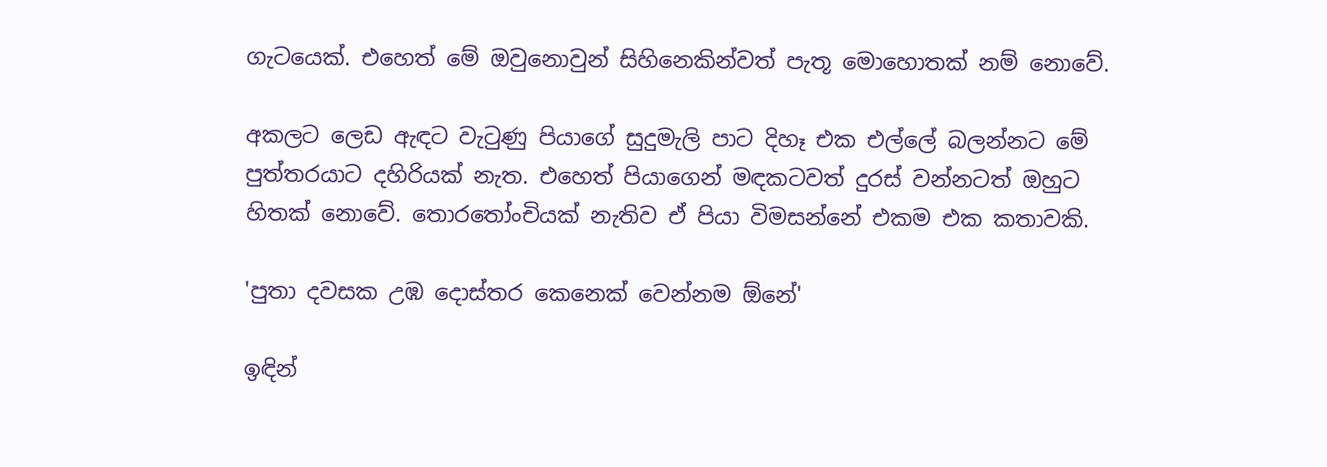ගැටයෙක්. එහෙත් මේ ඔවුනොවුන් සිහිනෙකින්වත් පැතූ මොහොතක් නම් නොවේ.

අකලට ලෙඩ ඇඳට වැටුණු පියාගේ සුදුමැලි පාට දිහෑ එක එල්ලේ බලන්නට මේ පුත්තරයාට දහිරියක් නැත. එහෙත් පියාගෙන් මඳකටවත් දුරස් වන්නටත් ඔහුට හිතක් නොවේ. තොරතෝංචියක් නැතිව ඒ පියා විමසන්නේ එකම එක කතාවකි.

'පුතා දවසක උඹ දොස්තර කෙනෙක් වෙන්නම ඕනේ'

ඉඳින්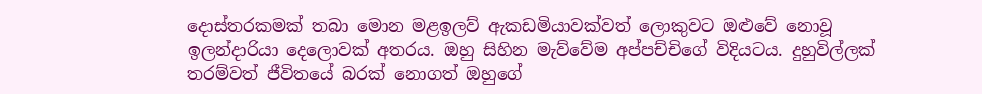දොස්තරකමක් තබා මොන මළඉලව් ඇකඩමියාවක්වත් ලොකුවට ඔළුවේ නොවූ ඉලන්දාරියා දෙලොවක් අතරය. ඔහු සිහින මැව්වේම අප්පච්චිගේ විදියටය. දුහුවිල්ලක් තරම්වත් ජීවිතයේ බරක් නොගත් ඔහුගේ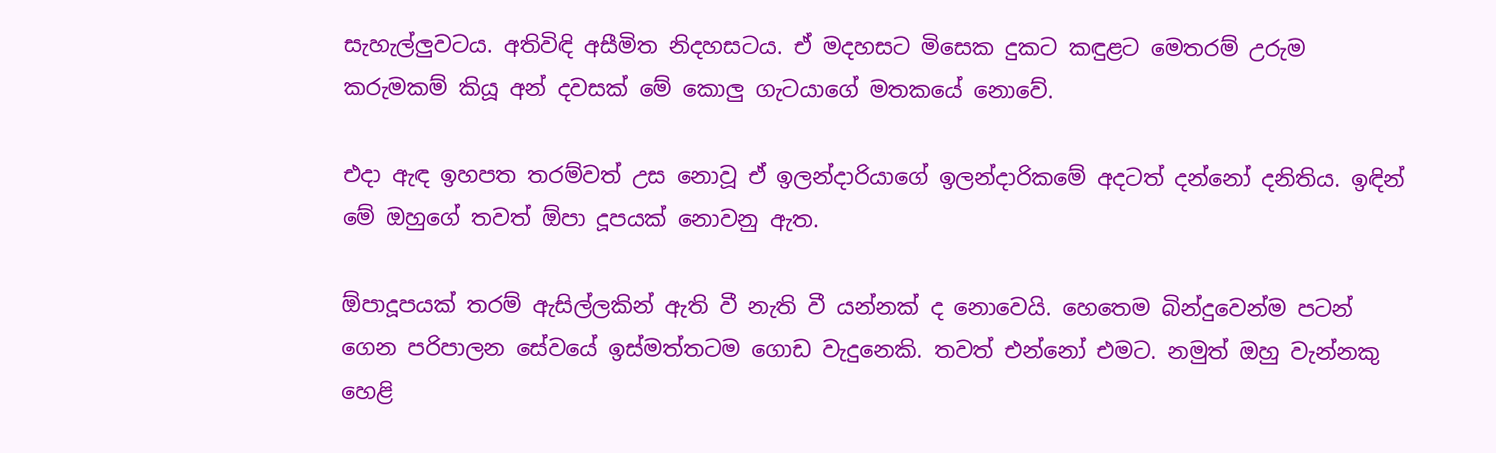සැහැල්ලුවටය. අතිවිඳි අසීමිත නිදහසටය. ඒ මදහසට මිසෙක දුකට කඳුළට මෙතරම් උරුම කරුමකම් කියූ අන් දවසක් මේ කොලු ගැටයාගේ මතකයේ නොවේ.

එදා ඇඳ ඉහපත තරම්වත් උස නොවූ ඒ ඉලන්දාරියාගේ ඉලන්දාරිකමේ අදටත් දන්නෝ දනිතිය. ඉඳින් මේ ඔහුගේ තවත් ඕපා දූපයක් නොවනු ඇත.

ඕපාදූපයක් තරම් ඇසිල්ලකින් ඇති වී නැති වී යන්නක් ද නොවෙයි. හෙතෙම බින්දුවෙන්ම පටන් ගෙන පරිපාලන සේවයේ ඉස්මත්තටම ගොඩ වැදුනෙකි. තවත් එන්නෝ එමට. නමුත් ඔහු වැන්නකු හෙළි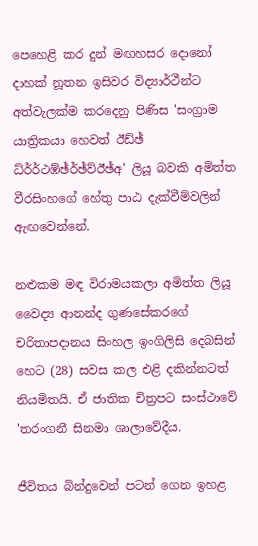පෙහෙළි කර දුන් මඟහසර දොනෝ දාහක් නූතන ඉසිවර විද්‍යාර්ථීන්ට අත්වැලක්ම කරදෙනු පිණිස 'සංග්‍රාම යාත්‍රිකයා හෙවත් ඊඩ්ඡ් ධ්ර්ර්‍ථඹ්ඡ්ර්ඡ්ව්ඊඡ්අ' ලියූ බවකි අමිත්ත වීරසිංහගේ හේතු පාඨ දැක්වීම්වලින් ඇඟවෙන්නේ.

නළුකම මඳ විරාමයකලා අමිත්ත ලියූ වෛද්‍ය ආනන්ද ගුණසේකරගේ චරිතාපදානය සිංහල ඉංගිලිසි දෙබසින් හෙට (28) සවස කල එළි දකින්නටත් නියමිතයි. ඒ ජාතික චිත්‍රපට සංස්ථාවේ 'තරංගනී සිනමා ශාලාවේදීය.

ජීවිතය බින්දුවෙන් පටන් ගෙන ඉහළ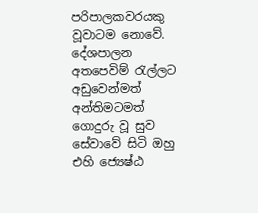පරිපාලකවරයකු වූවාටම නොවේ. දේශපාලන අතපෙවිම් රැල්ලට අඩුවෙන්මත් අන්තිමටමත් ගොදුරු වූ සුව සේවාවේ සිටි ඔහු එහි ජ්‍යෙෂ්ඨ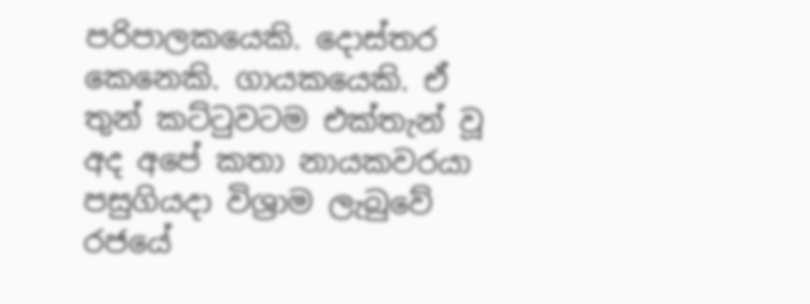පරිපාලකයෙකි. දොස්තර කෙනෙකි. ගායකයෙකි. ඒ තුන් කට්ටුවටම එක්තැන් වූ අද අපේ කතා නායකවරයා පසුගියදා විශ්‍රාම ලැබුවේ රජයේ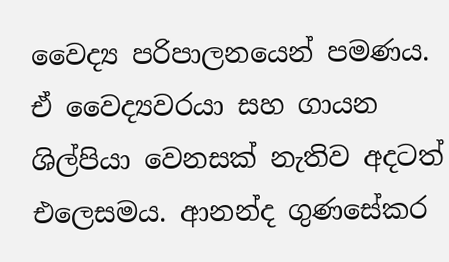වෛද්‍ය පරිපාලනයෙන් පමණය. ඒ වෛද්‍යවරයා සහ ගායන ශිල්පියා වෙනසක් නැතිව අදටත් එලෙසමය. ආනන්ද ගුණසේකර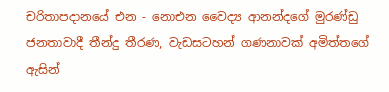චරිතාපදානයේ එන - නොඑන වෛද්‍ය ආනන්දගේ මුරණ්ඩු ජනතාවාදී තීන්දු තීරණ, වැඩසටහන් ගණනාවක් අමිත්තගේ ඇසින්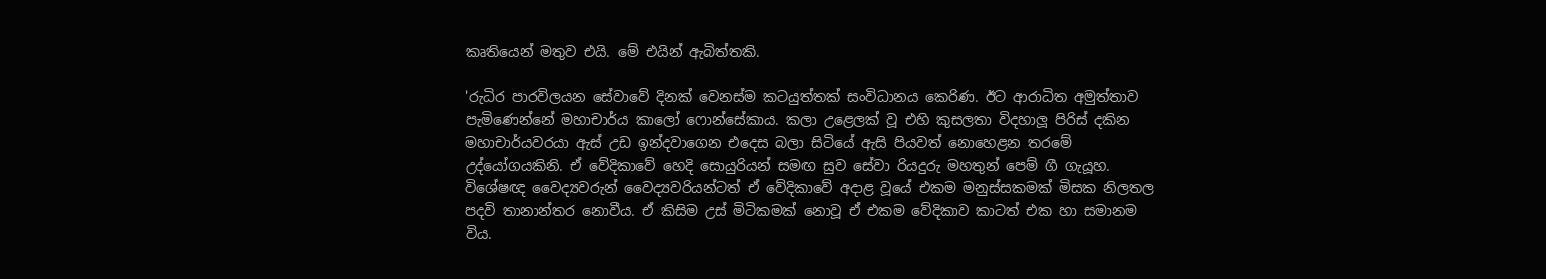කෘතියෙන් මතුව එයි. මේ එයින් ඇබිත්තකි.

'රුධිර පාරවිලයන සේවාවේ දිනක් වෙනස්ම කටයුත්තක් සංවිධානය කෙරිණ. ඊට ආරාධිත අමුත්තාව පැමිණෙන්නේ මහාචාර්ය කාලෝ ෆොන්සේකාය. කලා උළෙලක් වූ එහි කුසලතා විදහාලූ පිරිස් දකින මහාචාර්යවරයා ඇස් උඩ ඉන්දවාගෙන එදෙස බලා සිටියේ ඇසි පියවත් නොහෙළන තරමේ උද්යෝගයකිනි. ඒ වේදිකාවේ හෙදි සොයුරියන් සමඟ සුව සේවා රියදුරු මහතුන් පෙම් ගී ගැයූහ. විශේෂඥ වෛද්‍යවරුන් වෛද්‍යවරියන්ටත් ඒ වේදිකාවේ අදාළ වූයේ එකම මනුස්සකමක් මිසක නිලතල පදවි තානාන්තර නොවීය. ඒ කිසිම උස් මිටිකමක් නොවූ ඒ එකම වේදිකාව කාටත් එක හා සමානම විය.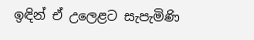ඉඳින් ඒ උලෙළට සැපැමිණි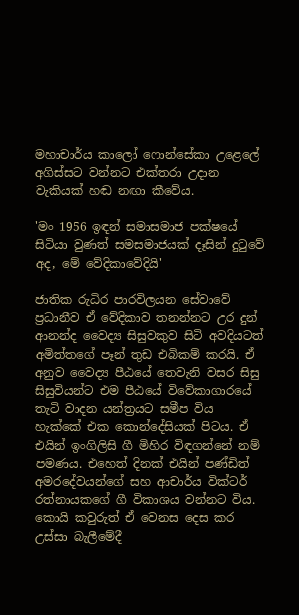මහාචාර්ය කාලෝ ෆොන්සේකා උළෙලේ අගිස්සට වන්නට එක්තරා උදාන වැකියක් හඬ නඟා කීවේය.

'මං 1956 ඉඳන් සමාසමාජ පක්ෂයේ සිටියා වුණත් සමසමාජයක් දෑසින් දුටුවේ අද, මේ වේදිකාවේදියි'

ජාතික රුධිර පාරවිලයන සේවාවේ ප්‍රධානීව ඒ වේදිකාව තනන්නට උර දුන් ආනන්ද වෛද්‍ය සිසුවකුව සිටි අවදියටත් අමිත්තගේ පෑන් තුඩ එබිකම් කරයි. ඒ අනුව වෛද්‍ය පීඨයේ තෙවැනි වසර සිසු සිසුවියන්ට එම පීඨයේ විවේකාගාරයේ තැටි වාදන යන්ත්‍රයට සමීප විය හැක්කේ එක කොන්දේසියක් පිටය. ඒ එයින් ඉංගිලිසි ගී මිහිර විඳගන්නේ නම් පමණය. එහෙත් දිනක් එයින් පණ්ඩිත් අමරදේවයන්ගේ සහ ආචාර්ය වික්ටර් රත්නායකගේ ගී විකාශය වන්නට විය. කොයි කවුරුත් ඒ වෙනස දෙස කර උස්සා බැලීමේදී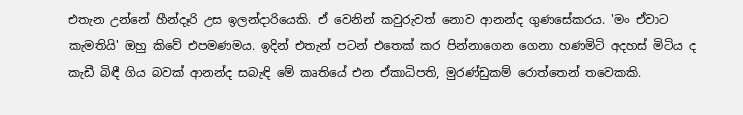එතැන උන්නේ හීන්දෑරි උස ඉලන්දාරියෙකි. ඒ වෙනින් කවුරුවත් නොව ආනන්ද ගුණසේකරය. 'මං ඒවාට කැමතියි' ඔහු කිවේ එපමණමය. ඉදින් එතැන් පටන් එතෙක් කර පින්නාගෙන ගෙනා හණමිටි අදහස් මිටිය ද කැඩී බිඳී ගිය බවක් ආනන්ද සබැඳි මේ කෘතියේ එන ඒකාධිපති, මුරණ්ඩුකම් රොත්තෙන් තවෙකකි.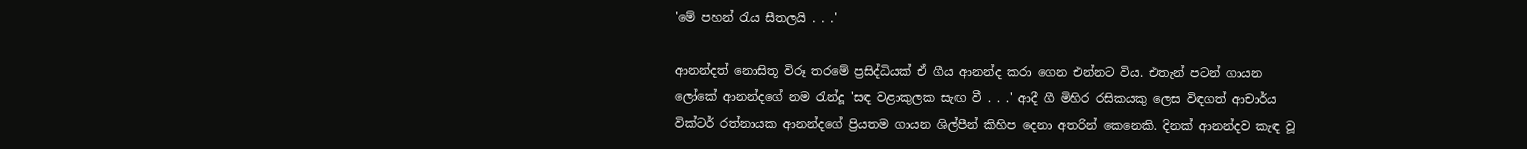'මේ පහන් රැය සීතලයි . . .'

ආනන්දත් නොසිතූ විරූ තරමේ ප්‍රසිද්ධියක් ඒ ගීය ආනන්ද කරා ගෙන එන්නට විය. එතැන් පටන් ගායන ලෝකේ ආනන්දගේ නම රැන්දූ 'සඳ වළාකුලක සැඟ වී . . .' ආදී ගී මිහිර රසිකයකු ලෙස විඳගත් ආචාර්ය වික්ටර් රත්නායක ආනන්දගේ ප්‍රියතම ගායන ශිල්පීන් කිහිප දෙනා අතරින් කෙනෙකි. දිනක් ආනන්දව කැඳ වූ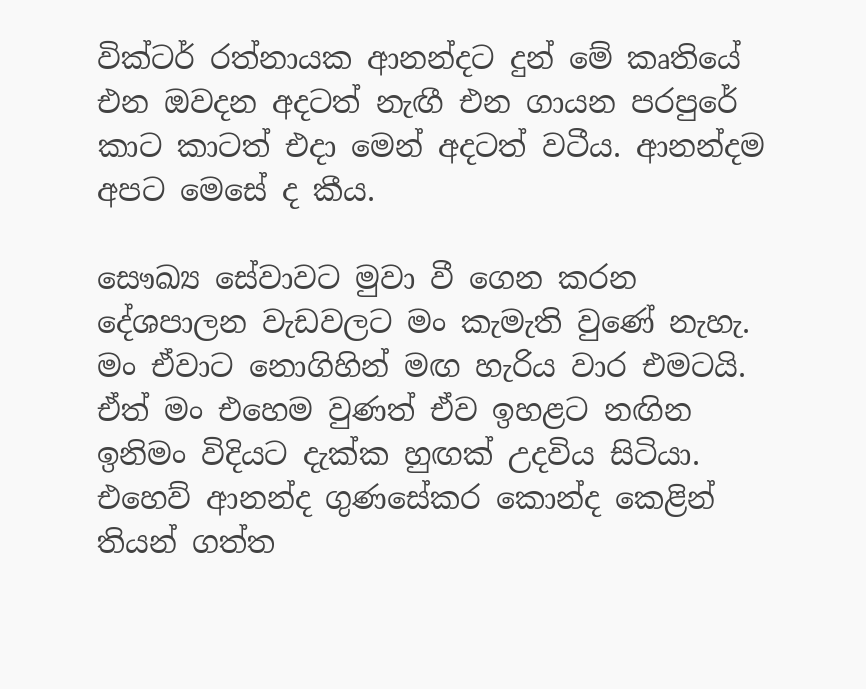වික්ටර් රත්නායක ආනන්දට දුන් මේ කෘතියේ එන ඔවදන අදටත් නැඟී එන ගායන පරපුරේ කාට කාටත් එදා මෙන් අදටත් වටීය. ආනන්දම අපට මෙසේ ද කීය.

සෞඛ්‍ය සේවාවට මුවා වී ගෙන කරන දේශපාලන වැඩවලට මං කැමැති වුණේ නැහැ. මං ඒවාට නොගිහින් මඟ හැරිය වාර එමටයි. ඒත් මං එහෙම වුණත් ඒව ඉහළට නඟින ඉනිමං විදියට දැක්ක හුඟක් උදවිය සිටියා. එහෙව් ආනන්ද ගුණසේකර කොන්ද කෙළින් තියන් ගත්ත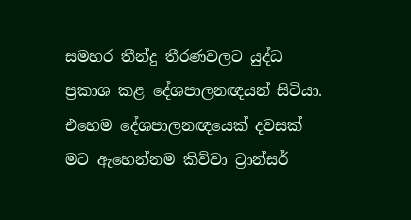සමහර තීන්දු තීරණවලට යුද්ධ ප්‍රකාශ කළ දේශපාලනඥයන් සිටියා. එහෙම දේශපාලනඥයෙක් දවසක් මට ඇහෙන්නම කිව්වා ට්‍රාන්සර්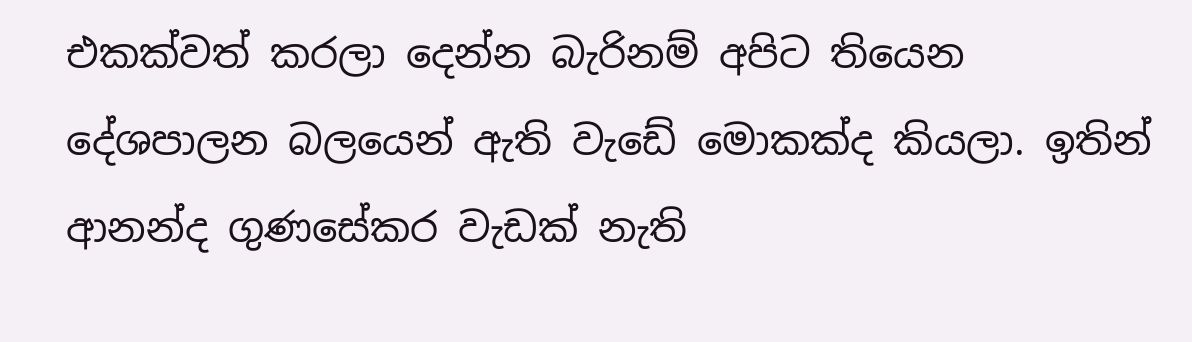එකක්වත් කරලා දෙන්න බැරිනම් අපිට තියෙන දේශපාලන බලයෙන් ඇති වැඩේ මොකක්ද කියලා. ඉතින් ආනන්ද ගුණසේකර වැඩක් නැති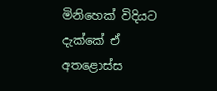මිනිහෙක් විදියට දැක්කේ ඒ අතළොස්ස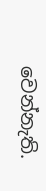වෙන්නැති.